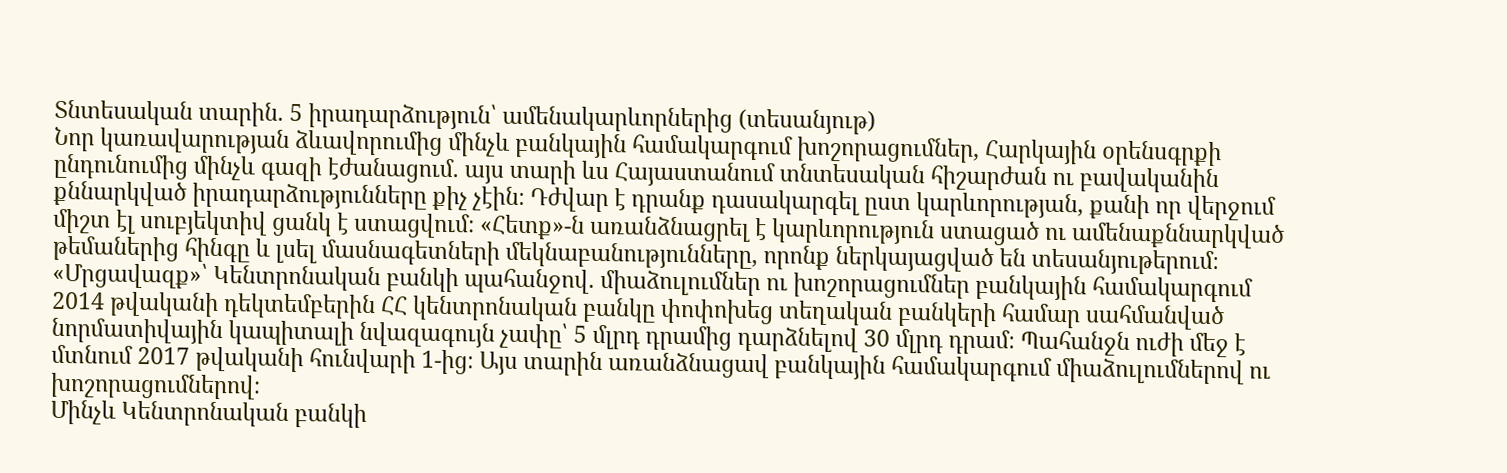Տնտեսական տարին. 5 իրադարձություն՝ ամենակարևորներից (տեսանյութ)
Նոր կառավարության ձևավորումից մինչև բանկային համակարգում խոշորացումներ, Հարկային օրենսգրքի ընդունումից մինչև գազի էժանացում. այս տարի ևս Հայաստանում տնտեսական հիշարժան ու բավականին քննարկված իրադարձությունները քիչ չէին։ Դժվար է դրանք դասակարգել ըստ կարևորության, քանի որ վերջում միշտ էլ սուբյեկտիվ ցանկ է ստացվում։ «Հետք»-ն առանձնացրել է կարևորություն ստացած ու ամենաքննարկված թեմաներից հինգը և լսել մասնագետների մեկնաբանությունները, որոնք ներկայացված են տեսանյութերում։
«Մրցավազք»՝ Կենտրոնական բանկի պահանջով. միաձուլումներ ու խոշորացումներ բանկային համակարգում
2014 թվականի դեկտեմբերին ՀՀ կենտրոնական բանկը փոփոխեց տեղական բանկերի համար սահմանված նորմատիվային կապիտալի նվազագույն չափը՝ 5 մլրդ դրամից դարձնելով 30 մլրդ դրամ։ Պահանջն ուժի մեջ է մտնում 2017 թվականի հունվարի 1-ից։ Այս տարին առանձնացավ բանկային համակարգում միաձուլումներով ու խոշորացումներով։
Մինչև Կենտրոնական բանկի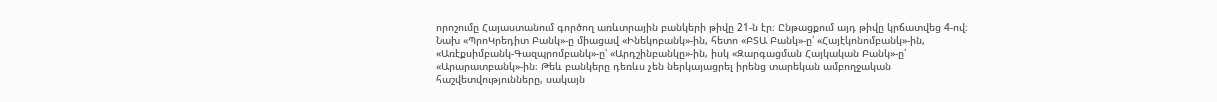որոշումը Հայաստանում գործող առևտրային բանկերի թիվը 21-ն էր։ Ընթացքում այդ թիվը կրճատվեց 4-ով։ Նախ «ՊրոԿրեդիտ Բանկ»-ը միացավ «Ինեկոբանկ»-ին, հետո «ԲՏԱ Բանկ»-ը՝ «Հայէկոնոմբանկ»-ին, «Առէքսիմբանկ-Գազպրոմբանկ»-ը՝ «Արդշինբանկը»-ին, իսկ «Զարգացման Հայկական Բանկ»-ը՝ «Արարատբանկ»-ին։ Թեև բանկերը դեռևս չեն ներկայացրել իրենց տարեկան ամբողջական հաշվետվությունները, սակայն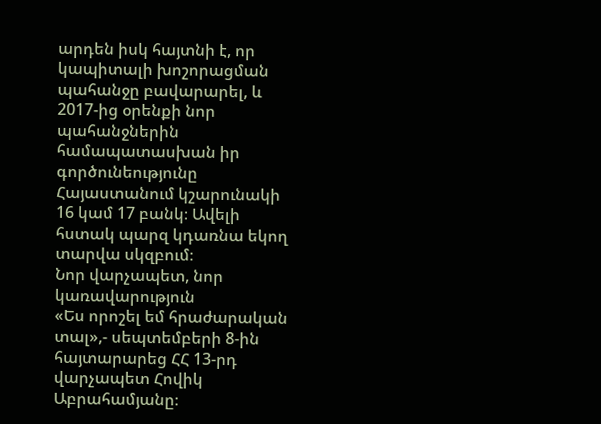արդեն իսկ հայտնի է, որ կապիտալի խոշորացման պահանջը բավարարել, և 2017-ից օրենքի նոր պահանջներին համապատասխան իր գործունեությունը Հայաստանում կշարունակի 16 կամ 17 բանկ։ Ավելի հստակ պարզ կդառնա եկող տարվա սկզբում։
Նոր վարչապետ, նոր կառավարություն
«Ես որոշել եմ հրաժարական տալ»,- սեպտեմբերի 8-ին հայտարարեց ՀՀ 13-րդ վարչապետ Հովիկ Աբրահամյանը։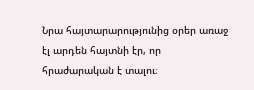Նրա հայտարարությունից օրեր առաջ էլ արդեն հայտնի էր, որ հրաժարական է տալու։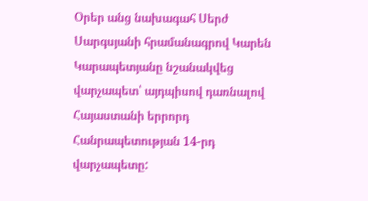Օրեր անց նախագահ Սերժ Սարգսյանի հրամանագրով Կարեն Կարապետյանը նշանակվեց վարչապետ՝ այդպիսով դառնալով Հայաստանի երրորդ Հանրապետության 14-րդ վարչապետը: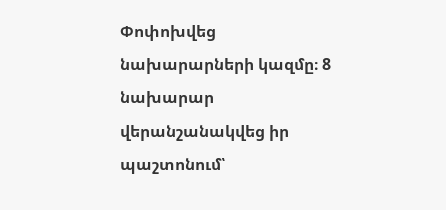Փոփոխվեց նախարարների կազմը։ 8 նախարար վերանշանակվեց իր պաշտոնում՝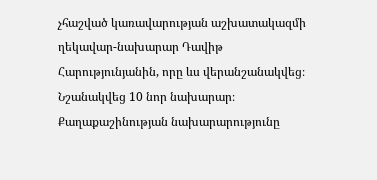չհաշված կառավարության աշխատակազմի ղեկավար-նախարար Դավիթ Հարությունյանին, որը ևս վերանշանակվեց։ Նշանակվեց 10 նոր նախարար։
Քաղաքաշինության նախարարությունը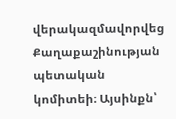վերակազմավորվեց Քաղաքաշինության պետական կոմիտեի։ Այսինքն՝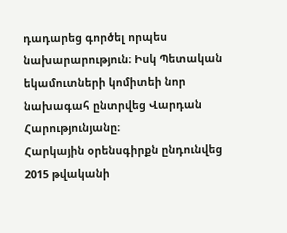դադարեց գործել որպես նախարարություն։ Իսկ Պետական եկամուտների կոմիտեի նոր նախագահ ընտրվեց Վարդան Հարությունյանը։
Հարկային օրենսգիրքն ընդունվեց
2015 թվականի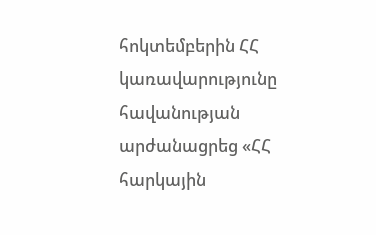հոկտեմբերին ՀՀ կառավարությունը հավանության արժանացրեց «ՀՀ հարկային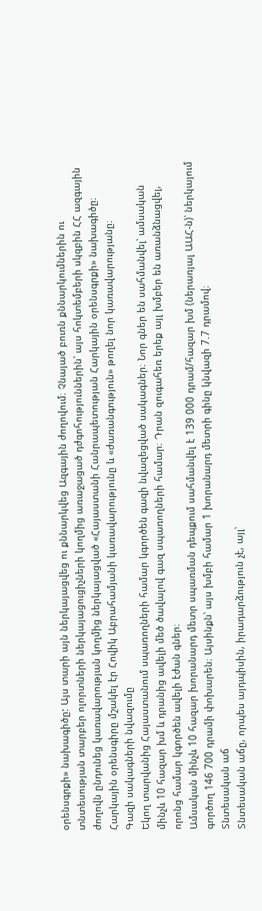օրենսգրքի» նախագիծը: Այս տարի այն ներկայացվեց ու քննարկվեց Ազգային ժողովում։ Չնայած բուռն քննարկումներին ու տնտեսության տարբեր ոլորտների ներկայացուցիչների կողմից առաջացած դժգոհություններին՝ այս հոկտեմբերի սկզբին ՀՀ ազգային ժողովն ընդունեց կառավարության կողմից ներկայացված «Հայաստանի Հանրապետության Հարկային օրենսգրքի» նախագիծը։
Հարկային օրենսգիրը մշակել էր Հովիկ Աբրահամյանի կառավարությունը և «ժառանգություն» թողել նոր կառավարությանը։
Գազի սակագների նվազումը
Եկող տարվանից Հայաստանում սպառողների համար կգործեն գազի նվազեցված սակագներ։ Նոր գներ են սահմանվել՝ ամսական մինչև 10 հազար խմ և դրանից ավելի մեծ ծավալով գազ սպառողների համար։ Դրան զուգահեռ երեք այլ խմբեր են առանձնացվել, որոնց համար կգործեն ավելի էժան գներ։
Ամսական մինչև 10 հազար խորանարդ մետր սպառման դեպքում սահմանվել է 139 000 դրամ/հազար խմ (ներառյալ ԱԱՀ-ն)՝ ներկայում գործող 146 700 դրամի փոխարեն։ Այսինքն՝ այս խմբի համար 1 խորանարդ մետրի գինը կնվազի 7.7 դրամով։
Տնտեսական աճ
Տնտեսական աճը, որպես այդպիսին, իրադարձություն չէ, այլ՝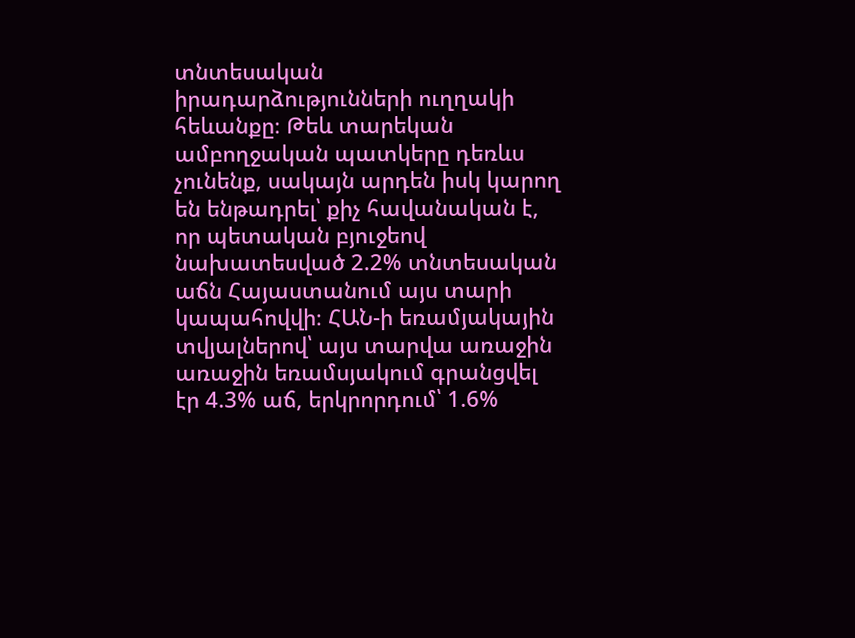տնտեսական իրադարձությունների ուղղակի հեևանքը։ Թեև տարեկան ամբողջական պատկերը դեռևս չունենք, սակայն արդեն իսկ կարող են ենթադրել՝ քիչ հավանական է, որ պետական բյուջեով նախատեսված 2.2% տնտեսական աճն Հայաստանում այս տարի կապահովվի։ ՀԱՆ-ի եռամյակային տվյալներով՝ այս տարվա առաջին առաջին եռամսյակում գրանցվել էր 4.3% աճ, երկրորդում՝ 1.6%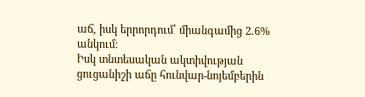աճ, իսկ երրորդում՝ միանգամից 2.6% անկում։
Իսկ տնտեսական ակտիվության ցուցանիշի աճը հունվար-նոյեմբերին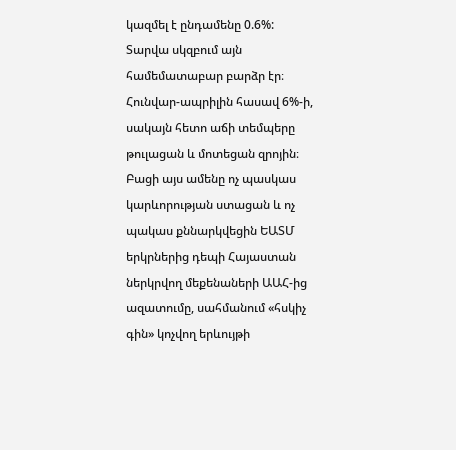կազմել է ընդամենը 0.6%: Տարվա սկզբում այն համեմատաբար բարձր էր։ Հունվար-ապրիլին հասավ 6%-ի, սակայն հետո աճի տեմպերը թուլացան և մոտեցան զրոյին։
Բացի այս ամենը ոչ պասկաս կարևորության ստացան և ոչ պակաս քննարկվեցին ԵԱՏՄ երկրներից դեպի Հայաստան ներկրվող մեքենաների ԱԱՀ-ից ազատումը, սահմանում «հսկիչ գին» կոչվող երևույթի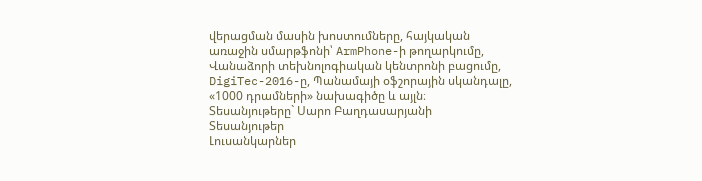վերացման մասին խոստումները, հայկական առաջին սմարթֆոնի՝ ArmPhone-ի թողարկումը, Վանաձորի տեխնոլոգիական կենտրոնի բացումը, DigiTec-2016-ը, Պանամայի օֆշորային սկանդալը, «1000 դրամների» նախագիծը և այլն։
Տեսանյութերը` Սարո Բաղդասարյանի
Տեսանյութեր
Լուսանկարներ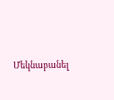Մեկնաբանել